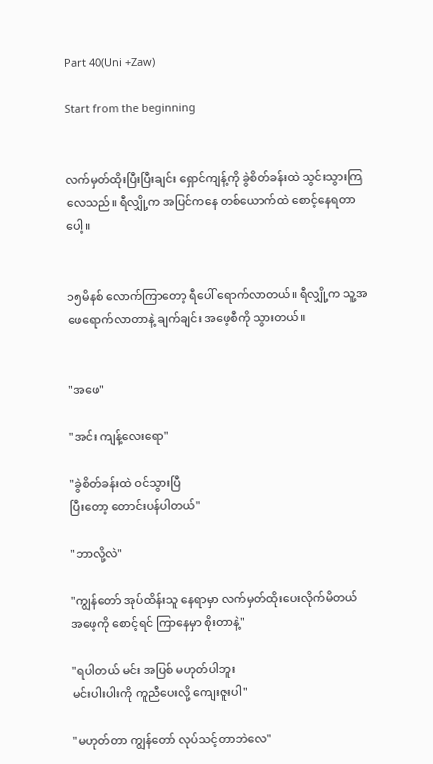Part 40(Uni +Zaw)

Start from the beginning


လက်မှတ်ထိုးပြီးပြီးချင်း ရှောင်ကျန့်ကို ခွဲစိတ်ခန်းထဲ သွင်းသွားကြလေသည်။ ရီလျှို့က အပြင်ကနေ တစ်ယောက်ထဲ စောင့်နေရတာပေါ့။


၁၅မိနစ် လောက်ကြာတော့ ရီပေါ် ရောက်လာတယ်။ ရီလျှို့က သူ့အဖေရောက်လာတာနဲ့ ချက်ချင်း အဖေ့စီကို သွားတယ်။


"အဖေ"

"အင်း ကျန့်လေးရော"

"ခွဲစိတ်ခန်းထဲ ဝင်သွားပြီ
ပြီးတော့ တောင်းပန်ပါတယ်"

"ဘာလို့လဲ"

"ကျွန်တော် အုပ်ထိန်းသူ နေရာမှာ လက်မှတ်ထိုးပေးလိုက်မိတယ်
အဖေ့ကို စောင့်ရင် ကြာနေမှာ စိုးတာနဲ့"

"ရပါတယ် မင်း အပြစ် မဟုတ်ပါဘူး
မင်းပါးပါးကို ကူညီပေးလို့ ကျေးဇူးပါ"

"မဟုတ်တာ ကျွန်တော် လုပ်သင့်တာဘဲလေ"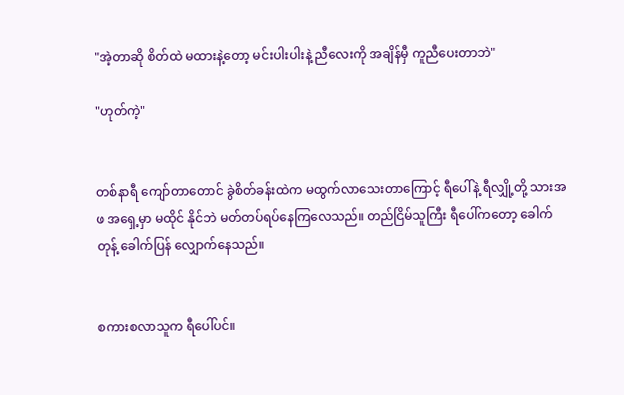"အဲ့တာဆို စိတ်ထဲ မထားနဲ့တော့ မင်းပါးပါးနဲ့ ညီလေးကို အချိန်မှီ ကူညီပေးတာဘဲ"

"ဟုတ်ကဲ့"


တစ်နာရီ ကျော်တာတောင် ခွဲစိတ်ခန်းထဲက မထွက်လာသေးတာကြောင့် ရီပေါ်နဲ့ ရီလျှို့တို့ သားအဖ အရှေ့မှာ မထိုင် နိုင်ဘဲ မတ်တပ်ရပ်နေကြလေသည်။ တည်ငြိမ်သူကြီး ရီပေါ်ကတော့ ခေါက်တုန့် ခေါက်ပြန် လျှောက်နေသည်။


စကားစလာသူက ရီပေါ်ပင်။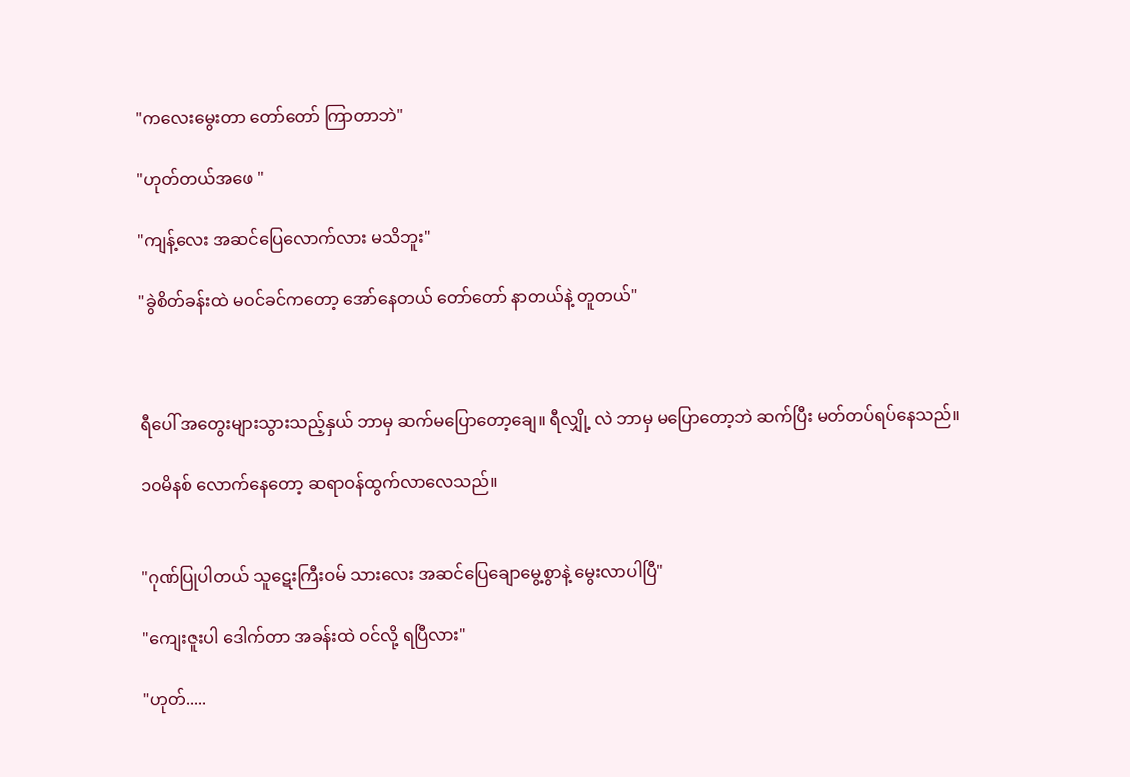"ကလေးမွေးတာ တော်တော် ကြာတာဘဲ"

"ဟုတ်တယ်အဖေ "

"ကျန့်လေး အဆင်ပြေလောက်လား မသိဘူး"

"ခွဲစိတ်ခန်းထဲ မဝင်ခင်ကတော့ အော်နေတယ် တော်တော် နာတယ်နဲ့ တူတယ်"



ရီပေါ် အတွေးများသွားသည့်နှယ် ဘာမှ ဆက်မပြောတော့ချေ။ ရီလျှို့ လဲ ဘာမှ မပြောတော့ဘဲ ဆက်ပြီး မတ်တပ်ရပ်နေသည်။

၁၀မိနစ် လောက်နေတော့ ဆရာဝန်ထွက်လာလေသည်။


"ဂုဏ်ပြုပါတယ် သူဋေးကြီးဝမ် သားလေး အဆင်ပြေချောမွေ့စွာနဲ့ မွေးလာပါပြီ"

"ကျေးဇူးပါ ဒေါက်တာ အခန်းထဲ ဝင်လို့ ရပြီလား"

"ဟုတ်.....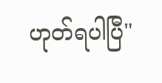ဟုတ်ရပါပြီ"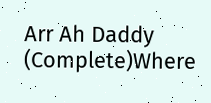Arr Ah Daddy (Complete)Where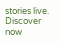stories live. Discover now